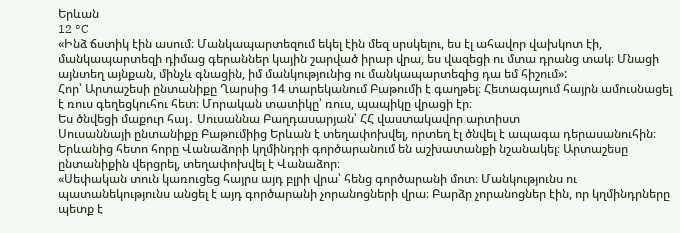Երևան
12 °C
«Ինձ ճստիկ էին ասում։ Մանկապարտեզում եկել էին մեզ սրսկելու, ես էլ ահավոր վախկոտ էի, մանկապարտեզի դիմաց գերաններ կային շարված իրար վրա, ես վազեցի ու մտա դրանց տակ։ Մնացի այնտեղ այնքան, մինչև գնացին, իմ մանկությունից ու մանկապարտեզից դա եմ հիշում»:
Հոր՝ Արտաշեսի ընտանիքը Ղարսից 14 տարեկանում Բաթումի է գաղթել։ Հետագայում հայրն ամուսնացել է ռուս գեղեցկուհու հետ։ Մորական տատիկը՝ ռուս, պապիկը վրացի էր։
Ես ծնվեցի մաքուր հայ․ Սուսաննա Բաղդասարյան՝ ՀՀ վաստակավոր արտիստ
Սուսաննայի ընտանիքը Բաթումիից Երևան է տեղափոխվել, որտեղ էլ ծնվել է ապագա դերասանուհին։ Երևանից հետո հորը Վանաձորի կղմինդրի գործարանում են աշխատանքի նշանակել։ Արտաշեսը ընտանիքին վերցրել, տեղափոխվել է Վանաձոր։
«Սեփական տուն կառուցեց հայրս այդ բլրի վրա՝ հենց գործարանի մոտ։ Մանկությունս ու պատանեկությունս անցել է այդ գործարանի չորանոցների վրա։ Բարձր չորանոցներ էին, որ կղմինդրները պետք է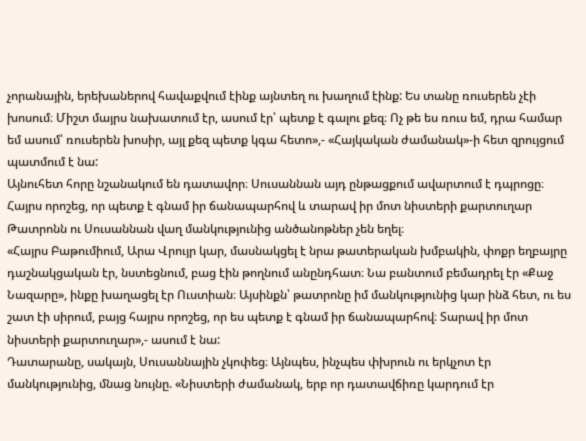չորանային, երեխաներով հավաքվում էինք այնտեղ ու խաղում էինք: Ես տանը ռուսերեն չէի խոսում։ Միշտ մայրս նախատում էր, ասում էր՝ պետք է գալու քեզ։ Ոչ թե ես ռուս եմ, դրա համար եմ ասում՝ ռուսերեն խոսիր, այլ քեզ պետք կգա հետո»,- «Հայկական ժամանակ»-ի հետ զրույցում պատմում է նա:
Այնուհետ հորը նշանակում են դատավոր։ Սուսաննան այդ ընթացքում ավարտում է դպրոցը։
Հայրս որոշեց, որ պետք է գնամ իր ճանապարհով և տարավ իր մոտ նիստերի քարտուղար
Թատրոնն ու Սուսաննան վաղ մանկությունից անծանոթներ չեն եղել։
«Հայրս Բաթումիում, Արա Վրույր կար, մասնակցել է նրա թատերական խմբակին, փոքր եղբայրը դաշնակցական էր, նստեցնում, բաց էին թողնում անընդհատ։ Նա բանտում բեմադրել էր «Քաջ Նազարը», ինքը խաղացել էր Ուստիան։ Այսինքն՝ թատրոնը իմ մանկությունից կար ինձ հետ, ու ես շատ էի սիրում, բայց հայրս որոշեց, որ ես պետք է գնամ իր ճանապարհով։ Տարավ իր մոտ նիստերի քարտուղար»,- ասում է նա:
Դատարանը, սակայն, Սուսաննային չկոփեց։ Այնպես, ինչպես փխրուն ու երկչոտ էր մանկությունից, մնաց նույնը. «Նիստերի ժամանակ, երբ որ դատավճիռը կարդում էր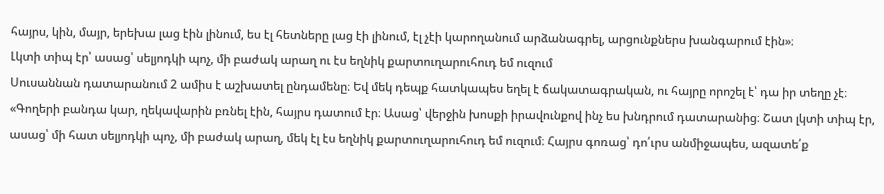հայրս, կին, մայր, երեխա լաց էին լինում, ես էլ հետները լաց էի լինում, էլ չէի կարողանում արձանագրել, արցունքներս խանգարում էին»։
Լկտի տիպ էր՝ ասաց՝ սելյոդկի պոչ, մի բաժակ արաղ ու էս եղնիկ քարտուղարուհուդ եմ ուզում
Սուսաննան դատարանում 2 ամիս է աշխատել ընդամենը։ Եվ մեկ դեպք հատկապես եղել է ճակատագրական, ու հայրը որոշել է՝ դա իր տեղը չէ։
«Գողերի բանդա կար, ղեկավարին բռնել էին, հայրս դատում էր։ Ասաց՝ վերջին խոսքի իրավունքով ինչ ես խնդրում դատարանից։ Շատ լկտի տիպ էր, ասաց՝ մի հատ սելյոդկի պոչ, մի բաժակ արաղ, մեկ էլ էս եղնիկ քարտուղարուհուդ եմ ուզում։ Հայրս գոռաց՝ դո՛ւրս անմիջապես, ազատե՛ք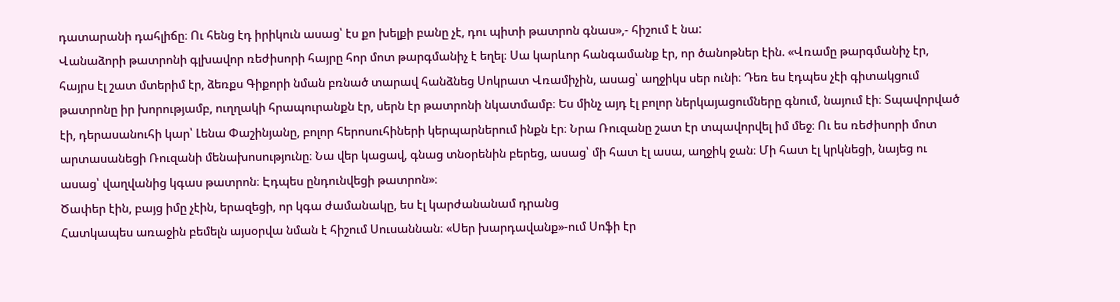դատարանի դահլիճը։ Ու հենց էդ իրիկուն ասաց՝ էս քո խելքի բանը չէ, դու պիտի թատրոն գնաս»,- հիշում է նա:
Վանաձորի թատրոնի գլխավոր ռեժիսորի հայրը հոր մոտ թարգմանիչ է եղել։ Սա կարևոր հանգամանք էր, որ ծանոթներ էին. «Վռամը թարգմանիչ էր, հայրս էլ շատ մտերիմ էր, ձեռքս Գիքորի նման բռնած տարավ հանձնեց Սոկրատ Վռամիչին, ասաց՝ աղջիկս սեր ունի։ Դեռ ես էդպես չէի գիտակցում թատրոնը իր խորությամբ, ուղղակի հրապուրանքն էր, սերն էր թատրոնի նկատմամբ։ Ես մինչ այդ էլ բոլոր ներկայացումները գնում, նայում էի։ Տպավորված էի, դերասանուհի կար՝ Լենա Փաշինյանը, բոլոր հերոսուհիների կերպարներում ինքն էր։ Նրա Ռուզանը շատ էր տպավորվել իմ մեջ։ Ու ես ռեժիսորի մոտ արտասանեցի Ռուզանի մենախոսությունը։ Նա վեր կացավ, գնաց տնօրենին բերեց, ասաց՝ մի հատ էլ ասա, աղջիկ ջան։ Մի հատ էլ կրկնեցի, նայեց ու ասաց՝ վաղվանից կգաս թատրոն։ Էդպես ընդունվեցի թատրոն»։
Ծափեր էին, բայց իմը չէին, երազեցի, որ կգա ժամանակը, ես էլ կարժանանամ դրանց
Հատկապես առաջին բեմելն այսօրվա նման է հիշում Սուսաննան։ «Սեր խարդավանք»-ում Սոֆի էր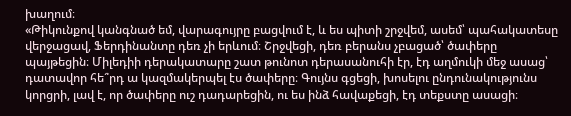խաղում։
«Թիկունքով կանգնած եմ, վարագույրը բացվում է, և ես պիտի շրջվեմ, ասեմ՝ պահակատեսը վերջացավ, Ֆերդինանտը դեռ չի երևում։ Շրջվեցի, դեռ բերանս չբացած՝ ծափերը պայթեցին։ Միլեդիի դերակատարը շատ թունոտ դերասանուհի էր, էդ աղմուկի մեջ ասաց՝ դատավոր հե՞րդ ա կազմակերպել էս ծափերը։ Գույնս գցեցի, խոսելու ընդունակությունս կորցրի, լավ է, որ ծափերը ուշ դադարեցին, ու ես ինձ հավաքեցի, էդ տեքստը ասացի։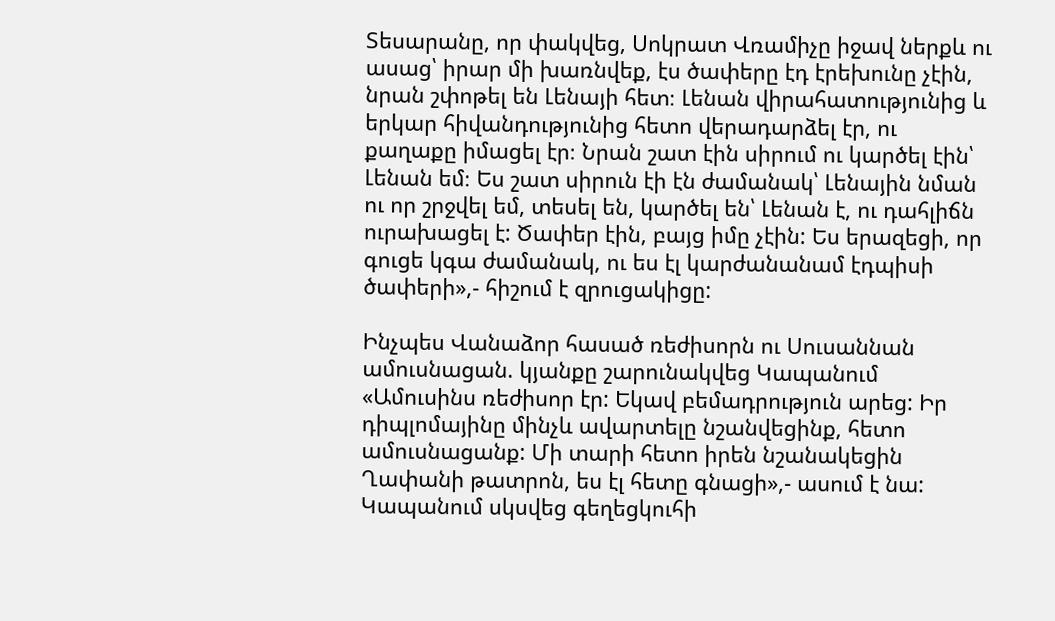Տեսարանը, որ փակվեց, Սոկրատ Վռամիչը իջավ ներքև ու ասաց՝ իրար մի խառնվեք, էս ծափերը էդ էրեխունը չէին, նրան շփոթել են Լենայի հետ։ Լենան վիրահատությունից և երկար հիվանդությունից հետո վերադարձել էր, ու քաղաքը իմացել էր։ Նրան շատ էին սիրում ու կարծել էին՝ Լենան եմ։ Ես շատ սիրուն էի էն ժամանակ՝ Լենային նման ու որ շրջվել եմ, տեսել են, կարծել են՝ Լենան է, ու դահլիճն ուրախացել է: Ծափեր էին, բայց իմը չէին: Ես երազեցի, որ գուցե կգա ժամանակ, ու ես էլ կարժանանամ էդպիսի ծափերի»,- հիշում է զրուցակիցը:

Ինչպես Վանաձոր հասած ռեժիսորն ու Սուսաննան ամուսնացան. կյանքը շարունակվեց Կապանում
«Ամուսինս ռեժիսոր էր: Եկավ բեմադրություն արեց: Իր դիպլոմայինը մինչև ավարտելը նշանվեցինք, հետո ամուսնացանք: Մի տարի հետո իրեն նշանակեցին Ղափանի թատրոն, ես էլ հետը գնացի»,- ասում է նա:
Կապանում սկսվեց գեղեցկուհի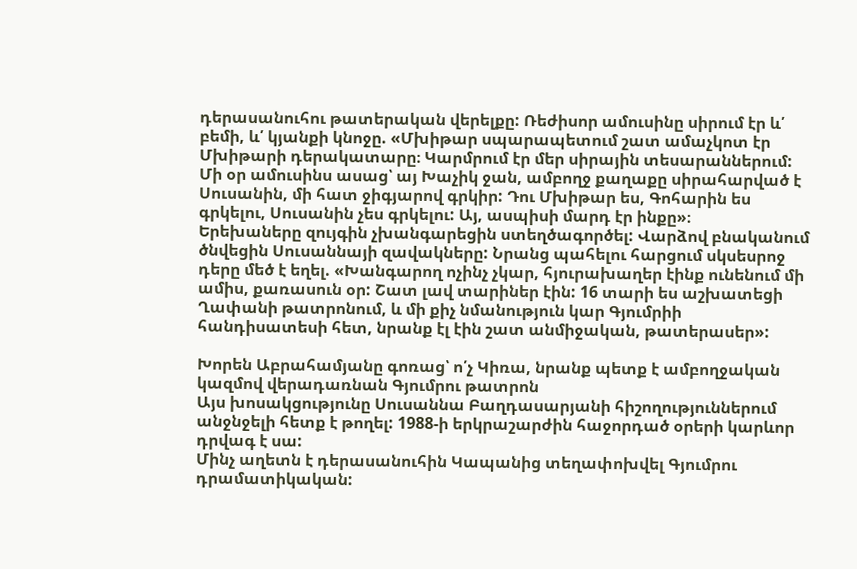դերասանուհու թատերական վերելքը: Ռեժիսոր ամուսինը սիրում էր և՛ բեմի, և՛ կյանքի կնոջը. «Մխիթար սպարապետում շատ ամաչկոտ էր Մխիթարի դերակատարը։ Կարմրում էր մեր սիրային տեսարաններում: Մի օր ամուսինս ասաց՝ այ Խաչիկ ջան, ամբողջ քաղաքը սիրահարված է Սուսանին, մի հատ ջիգյարով գրկիր: Դու Մխիթար ես, Գոհարին ես գրկելու, Սուսանին չես գրկելու: Այ, ասպիսի մարդ էր ինքը»։
Երեխաները զույգին չխանգարեցին ստեղծագործել: Վարձով բնականում ծնվեցին Սուսաննայի զավակները: Նրանց պահելու հարցում սկսեսրոջ դերը մեծ է եղել. «Խանգարող ոչինչ չկար, հյուրախաղեր էինք ունենում մի ամիս, քառասուն օր: Շատ լավ տարիներ էին: 16 տարի ես աշխատեցի Ղափանի թատրոնում, և մի քիչ նմանություն կար Գյումրիի հանդիսատեսի հետ, նրանք էլ էին շատ անմիջական, թատերասեր»:

Խորեն Աբրահամյանը գոռաց՝ ո՛չ Կիռա, նրանք պետք է ամբողջական կազմով վերադառնան Գյումրու թատրոն
Այս խոսակցությունը Սուսաննա Բաղդասարյանի հիշողություններում անջնջելի հետք է թողել: 1988-ի երկրաշարժին հաջորդած օրերի կարևոր դրվագ է սա:
Մինչ աղետն է դերասանուհին Կապանից տեղափոխվել Գյումրու դրամատիկական: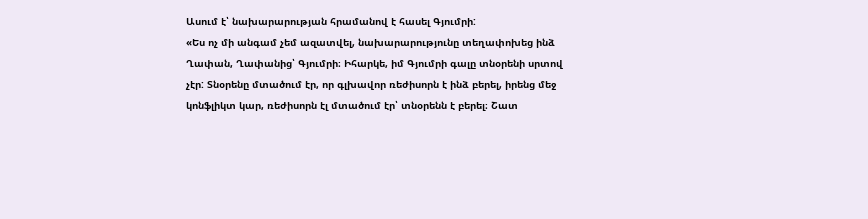Ասում է՝ նախարարության հրամանով է հասել Գյումրի:
«Ես ոչ մի անգամ չեմ ազատվել, նախարարությունը տեղափոխեց ինձ Ղափան, Ղափանից՝ Գյումրի։ Իհարկե, իմ Գյումրի գալը տնօրենի սրտով չէր: Տնօրենը մտածում էր, որ գլխավոր ռեժիսորն է ինձ բերել, իրենց մեջ կոնֆլիկտ կար, ռեժիսորն էլ մտածում էր՝ տնօրենն է բերել։ Շատ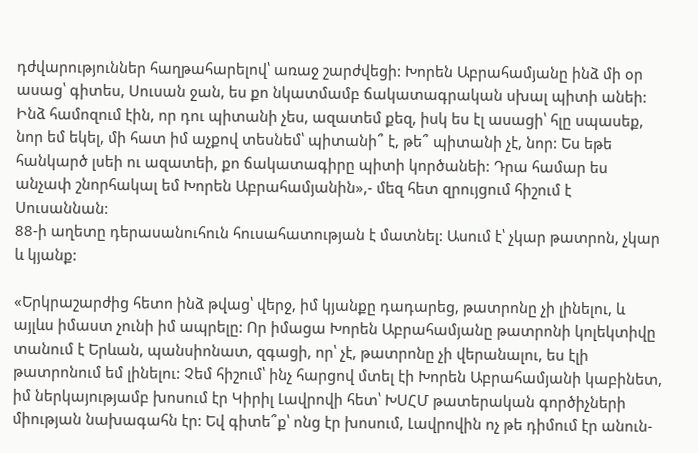դժվարություններ հաղթահարելով՝ առաջ շարժվեցի: Խորեն Աբրահամյանը ինձ մի օր ասաց՝ գիտես, Սուսան ջան, ես քո նկատմամբ ճակատագրական սխալ պիտի անեի: Ինձ համոզում էին, որ դու պիտանի չես, ազատեմ քեզ, իսկ ես էլ ասացի՝ հլը սպասեք, նոր եմ եկել, մի հատ իմ աչքով տեսնեմ՝ պիտանի՞ է, թե՞ պիտանի չէ, նոր: Ես եթե հանկարծ լսեի ու ազատեի, քո ճակատագիրը պիտի կործանեի: Դրա համար ես անչափ շնորհակալ եմ Խորեն Աբրահամյանին»,- մեզ հետ զրույցում հիշում է Սուսաննան:
88-ի աղետը դերասանուհուն հուսահատության է մատնել: Ասում է՝ չկար թատրոն, չկար և կյանք:

«Երկրաշարժից հետո ինձ թվաց՝ վերջ, իմ կյանքը դադարեց, թատրոնը չի լինելու, և այլևս իմաստ չունի իմ ապրելը: Որ իմացա Խորեն Աբրահամյանը թատրոնի կոլեկտիվը տանում է Երևան, պանսիոնատ, զգացի, որ՝ չէ, թատրոնը չի վերանալու, ես էլի թատրոնում եմ լինելու: Չեմ հիշում՝ ինչ հարցով մտել էի Խորեն Աբրահամյանի կաբինետ, իմ ներկայությամբ խոսում էր Կիրիլ Լավրովի հետ՝ ԽՍՀՄ թատերական գործիչների միության նախագահն էր: Եվ գիտե՞ք՝ ոնց էր խոսում, Լավրովին ոչ թե դիմում էր անուն-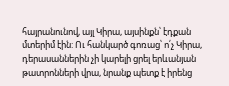հայրանունով, այլ Կիրա, այսինքն՝ էդքան մտերիմ էին: Ու հանկարծ գոռաց՝ ո՛չ Կիրա, դերասաններին չի կարելի ցրել երևանյան թատրոնների վրա, նրանք պետք է իրենց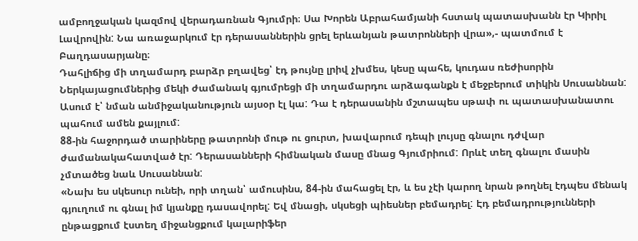ամբողջական կազմով վերադառնան Գյումրի։ Սա Խորեն Աբրահամյանի հստակ պատասխանն էր Կիրիլ Լավրովին: Նա առաջարկում էր դերասաններին ցրել երևանյան թատրոնների վրա»,- պատմում է Բաղդասարյանը։
Դահլիճից մի տղամարդ բարձր բղավեց՝ էդ թույնը լրիվ չխմես, կեսը պահե, կուդաս ռեժիսորին
Ներկայացումներից մեկի ժամանակ գյումրեցի մի տղամարդու արձագանքն է մեջբերում տիկին Սուսաննան: Ասում է՝ նման անմիջականություն այսօր էլ կա: Դա է դերասանին մշտապես սթափ ու պատասխանատու պահում ամեն քայլում:
88-ին հաջորդած տարիները թատրոնի մութ ու ցուրտ, խավարում դեպի լույսը գնալու դժվար ժամանակահատված էր: Դերասանների հիմնական մասը մնաց Գյումրիում: Որևէ տեղ գնալու մասին չմտածեց նաև Սուսաննան:
«Նախ ես սկեսուր ունեի, որի տղան՝ ամուսինս, 84-ին մահացել էր, և ես չէի կարող նրան թողնել էդպես մենակ գյուղում ու գնալ իմ կյանքը դասավորել: Եվ մնացի, սկսեցի պիեսներ բեմադրել: Էդ բեմադրությունների ընթացքում էստեղ միջանցքում կալարիֆեր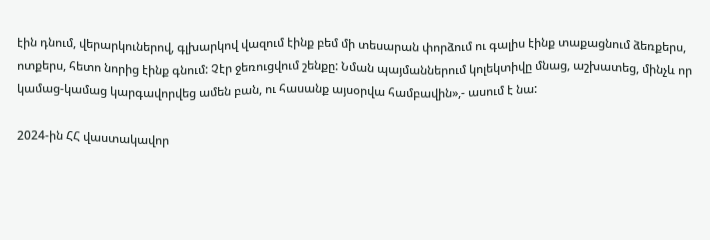էին դնում, վերարկուներով, գլխարկով վազում էինք բեմ մի տեսարան փորձում ու գալիս էինք տաքացնում ձեռքերս, ոտքերս, հետո նորից էինք գնում: Չէր ջեռուցվում շենքը: Նման պայմաններում կոլեկտիվը մնաց, աշխատեց, մինչև որ կամաց-կամաց կարգավորվեց ամեն բան, ու հասանք այսօրվա համբավին»,- ասում է նա:

2024-ին ՀՀ վաստակավոր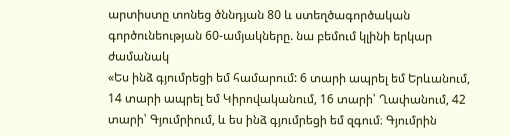արտիստը տոնեց ծննդյան 80 և ստեղծագործական գործունեության 60-ամյակները. նա բեմում կլինի երկար ժամանակ
«Ես ինձ գյումրեցի եմ համարում: 6 տարի ապրել եմ Երևանում, 14 տարի ապրել եմ Կիրովականում, 16 տարի՝ Ղափանում, 42 տարի՝ Գյումրիում, և ես ինձ գյումրեցի եմ զգում։ Գյումրին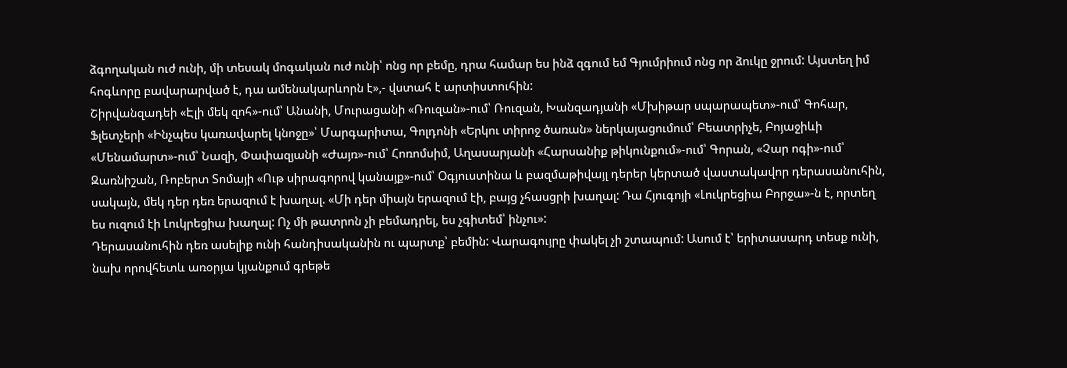ձգողական ուժ ունի, մի տեսակ մոգական ուժ ունի՝ ոնց որ բեմը, դրա համար ես ինձ զգում եմ Գյումրիում ոնց որ ձուկը ջրում: Այստեղ իմ հոգևորը բավարարված է, դա ամենակարևորն է»,- վստահ է արտիստուհին:
Շիրվանզադեի «Էլի մեկ զոհ»-ում՝ Անանի, Մուրացանի «Ռուզան»-ում՝ Ռուզան, Խանզադյանի «Մխիթար սպարապետ»-ում՝ Գոհար, Ֆլետչերի «Ինչպես կառավարել կնոջը»՝ Մարգարիտա, Գոլդոնի «Երկու տիրոջ ծառան» ներկայացումում՝ Բեատրիչե, Բոյաջիևի «Մենամարտ»-ում՝ Նազի, Փափազյանի «Ժայռ»-ում՝ Հոռոմսիմ, Աղասարյանի «Հարսանիք թիկունքում»-ում՝ Գորան, «Չար ոգի»-ում՝ Զառնիշան, Ռոբերտ Տոմայի «Ութ սիրագորով կանայք»-ում՝ Օգյուստինա և բազմաթիվայլ դերեր կերտած վաստակավոր դերասանուհին, սակայն, մեկ դեր դեռ երազում է խաղալ. «Մի դեր միայն երազում էի, բայց չհասցրի խաղալ: Դա Հյուգոյի «Լուկրեցիա Բորջա»-ն է, որտեղ ես ուզում էի Լուկրեցիա խաղալ: Ոչ մի թատրոն չի բեմադրել, ես չգիտեմ՝ ինչու»:
Դերասանուհին դեռ ասելիք ունի հանդիսականին ու պարտք՝ բեմին: Վարագույրը փակել չի շտապում: Ասում է՝ երիտասարդ տեսք ունի, նախ որովհետև առօրյա կյանքում գրեթե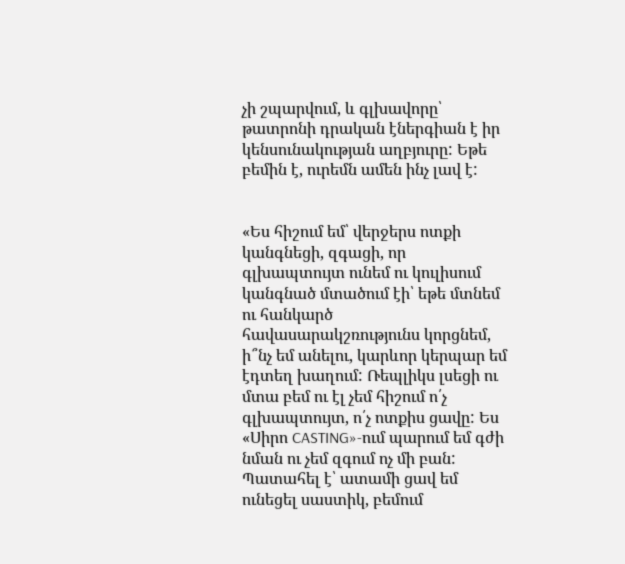չի շպարվում, և գլխավորը՝ թատրոնի դրական էներգիան է իր կենսունակության աղբյուրը: Եթե բեմին է, ուրեմն ամեն ինչ լավ է:


«Ես հիշում եմ՝ վերջերս ոտքի կանգնեցի, զգացի, որ գլխապտույտ ունեմ ու կուլիսում կանգնած մտածում էի՝ եթե մտնեմ ու հանկարծ հավասարակշռությունս կորցնեմ, ի՞նչ եմ անելու, կարևոր կերպար եմ էդտեղ խաղում: Ռեպլիկս լսեցի ու մտա բեմ ու էլ չեմ հիշում ո՛չ գլխապտույտ, ո՛չ ոտքիս ցավը: Ես «Սիրո CASTING»-ում պարում եմ գժի նման ու չեմ զգում ոչ մի բան: Պատահել է՝ ատամի ցավ եմ ունեցել սաստիկ, բեմում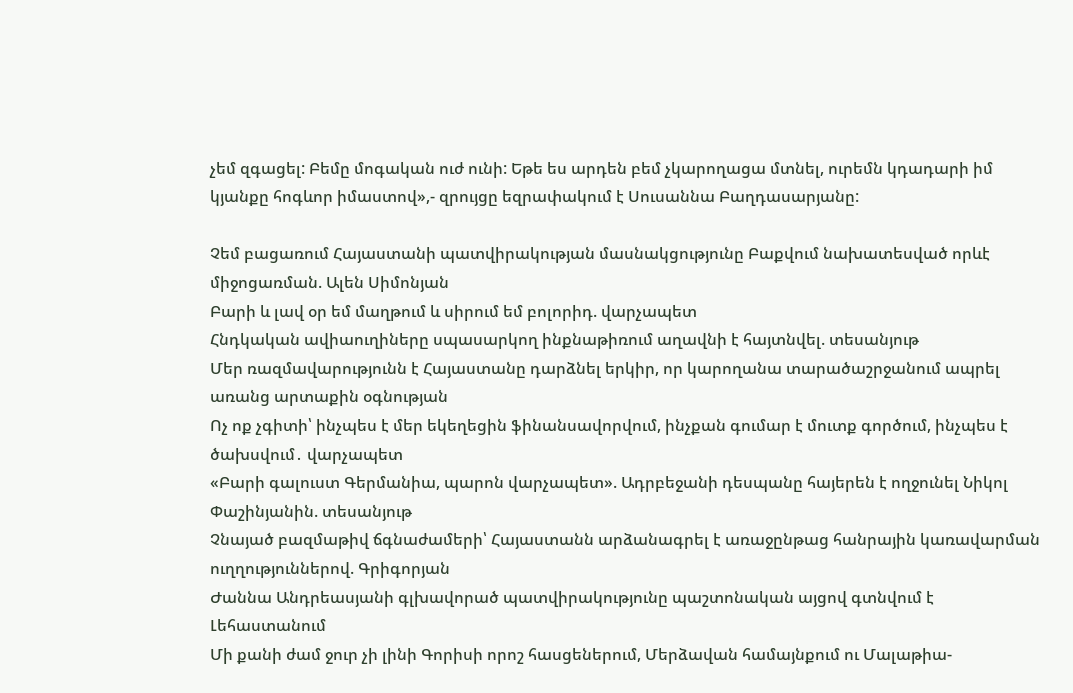չեմ զգացել: Բեմը մոգական ուժ ունի: Եթե ես արդեն բեմ չկարողացա մտնել, ուրեմն կդադարի իմ կյանքը հոգևոր իմաստով»,- զրույցը եզրափակում է Սուսաննա Բաղդասարյանը:

Չեմ բացառում Հայաստանի պատվիրակության մասնակցությունը Բաքվում նախատեսված որևէ միջոցառման. Ալեն Սիմոնյան
Բարի և լավ օր եմ մաղթում և սիրում եմ բոլորիդ. վարչապետ
Հնդկական ավիաուղիները սպասարկող ինքնաթիռում աղավնի է հայտնվել. տեսանյութ
Մեր ռազմավարությունն է Հայաստանը դարձնել երկիր, որ կարողանա տարածաշրջանում ապրել առանց արտաքին օգնության
Ոչ ոք չգիտի՝ ինչպես է մեր եկեղեցին ֆինանսավորվում, ինչքան գումար է մուտք գործում, ինչպես է ծախսվում․ վարչապետ
«Բարի գալուստ Գերմանիա, պարոն վարչապետ». Ադրբեջանի դեսպանը հայերեն է ողջունել Նիկոլ Փաշինյանին. տեսանյութ
Չնայած բազմաթիվ ճգնաժամերի՝ Հայաստանն արձանագրել է առաջընթաց հանրային կառավարման ուղղություններով. Գրիգորյան
Ժաննա Անդրեասյանի գլխավորած պատվիրակությունը պաշտոնական այցով գտնվում է Լեհաստանում
Մի քանի ժամ ջուր չի լինի Գորիսի որոշ հասցեներում, Մերձավան համայնքում ու Մալաթիա-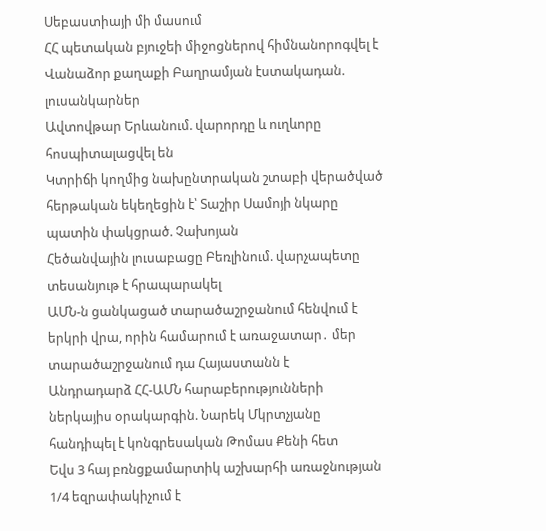Սեբաստիայի մի մասում
ՀՀ պետական բյուջեի միջոցներով հիմնանորոգվել է Վանաձոր քաղաքի Բաղրամյան էստակադան. լուսանկարներ
Ավտովթար Երևանում. վարորդը և ուղևորը հոսպիտալացվել են
Կտրիճի կողմից նախընտրական շտաբի վերածված հերթական եկեղեցին է՝ Տաշիր Սամոյի նկարը պատին փակցրած. Չախոյան
Հեծանվային լուսաբացը Բեռլինում. վարչապետը տեսանյութ է հրապարակել
ԱՄՆ-ն ցանկացած տարածաշրջանում հենվում է երկրի վրա, որին համարում է առաջատար․ մեր տարածաշրջանում դա Հայաստանն է
Անդրադարձ ՀՀ-ԱՄՆ հարաբերությունների ներկայիս օրակարգին. Նարեկ Մկրտչյանը հանդիպել է կոնգրեսական Թոմաս Քենի հետ
Եվս 3 հայ բռնցքամարտիկ աշխարհի առաջնության 1/4 եզրափակիչում է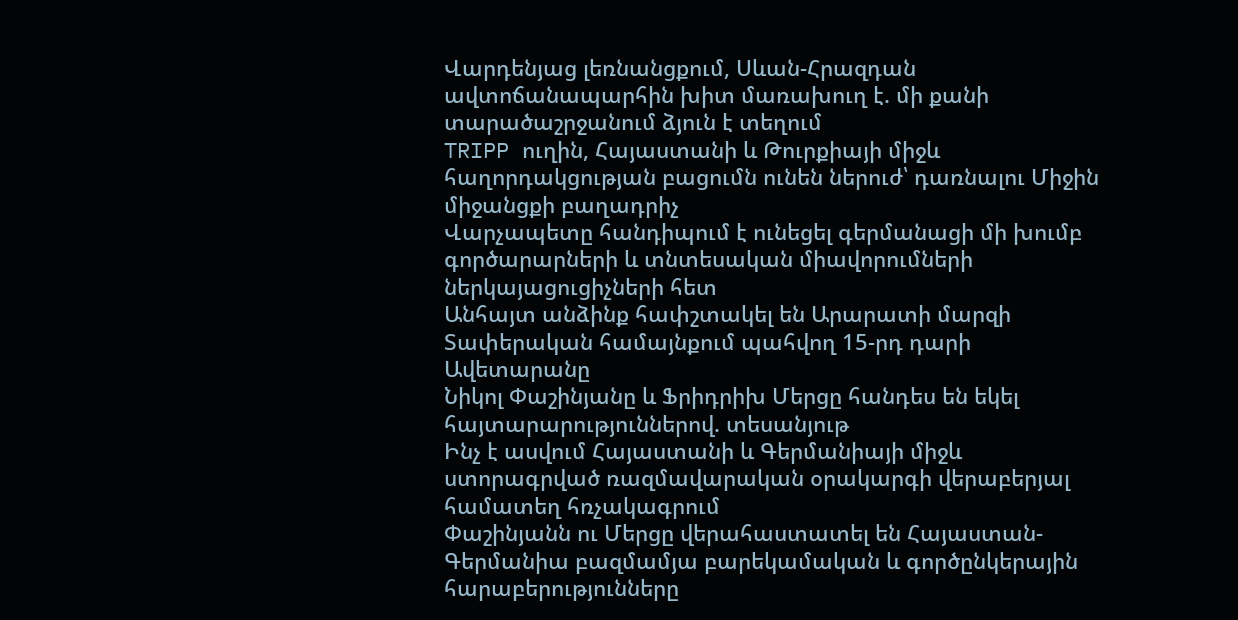Վարդենյաց լեռնանցքում, Սևան-Հրազդան ավտոճանապարհին խիտ մառախուղ է. մի քանի տարածաշրջանում ձյուն է տեղում
TRIPP ուղին, Հայաստանի և Թուրքիայի միջև հաղորդակցության բացումն ունեն ներուժ՝ դառնալու Միջին միջանցքի բաղադրիչ
Վարչապետը հանդիպում է ունեցել գերմանացի մի խումբ գործարարների և տնտեսական միավորումների ներկայացուցիչների հետ
Անհայտ անձինք հափշտակել են Արարատի մարզի Տափերական համայնքում պահվող 15-րդ դարի Ավետարանը
Նիկոլ Փաշինյանը և Ֆրիդրիխ Մերցը հանդես են եկել հայտարարություններով. տեսանյութ
Ինչ է ասվում Հայաստանի և Գերմանիայի միջև ստորագրված ռազմավարական օրակարգի վերաբերյալ համատեղ հռչակագրում
Փաշինյանն ու Մերցը վերահաստատել են Հայաստան-Գերմանիա բազմամյա բարեկամական և գործընկերային հարաբերությունները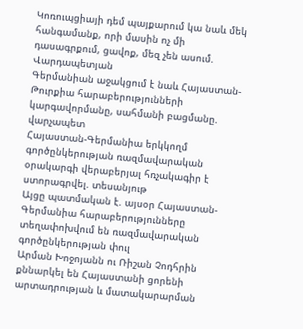Կոռուպցիայի դեմ պայքարում կա նաև մեկ հանգամանք, որի մասին ոչ մի դասագրքում, ցավոք, մեզ չեն ասում. Վարդապետյան
Գերմանիան աջակցում է նաև Հայաստան-Թուրքիա հարաբերությունների կարգավորմանը, սահմանի բացմանը. վարչապետ
Հայաստան-Գերմանիա երկկողմ գործընկերության ռազմավարական օրակարգի վերաբերյալ հռչակագիր է ստորագրվել. տեսանյութ
Այցը պատմական է. այսօր Հայաստան-Գերմանիա հարաբերությունները տեղափոխվում են ռազմավարական գործընկերության փուլ
Արման Խոջոյանն ու Ռիշան Չոդհրին քննարկել են Հայաստանի ցորենի արտադրության և մատակարարման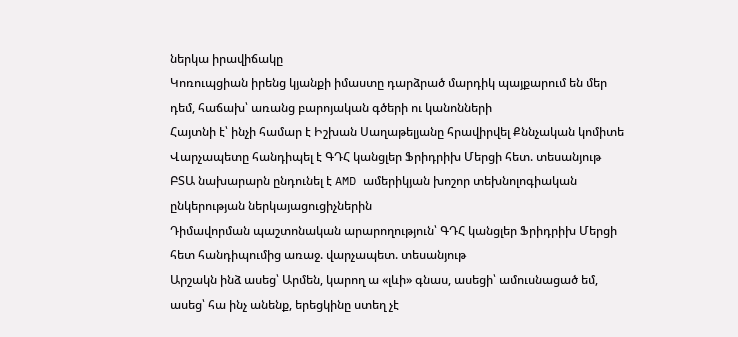ներկա իրավիճակը
Կոռուպցիան իրենց կյանքի իմաստը դարձրած մարդիկ պայքարում են մեր դեմ, հաճախ՝ առանց բարոյական գծերի ու կանոնների
Հայտնի է՝ ինչի համար է Իշխան Սաղաթելյանը հրավիրվել Քննչական կոմիտե
Վարչապետը հանդիպել է ԳԴՀ կանցլեր Ֆրիդրիխ Մերցի հետ. տեսանյութ
ԲՏԱ նախարարն ընդունել է AMD ամերիկյան խոշոր տեխնոլոգիական ընկերության ներկայացուցիչներին
Դիմավորման պաշտոնական արարողություն՝ ԳԴՀ կանցլեր Ֆրիդրիխ Մերցի հետ հանդիպումից առաջ. վարչապետ. տեսանյութ
Արշակն ինձ ասեց՝ Արմեն, կարող ա «լևի» գնաս, ասեցի՝ ամուսնացած եմ, ասեց՝ հա ինչ անենք, երեցկինը ստեղ չէ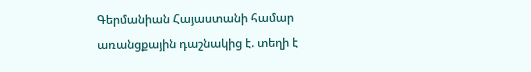Գերմանիան Հայաստանի համար առանցքային դաշնակից է. տեղի է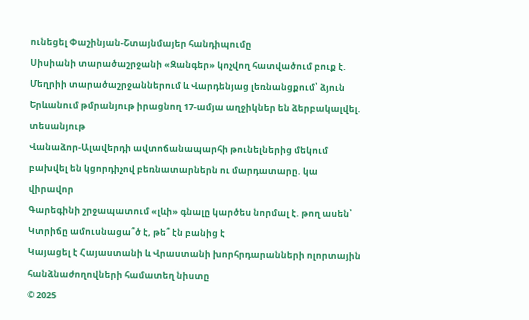ունեցել Փաշինյան-Շտայնմայեր հանդիպումը
Սիսիանի տարածաշրջանի «Զանգեր» կոչվող հատվածում բուք է. Մեղրիի տարածաշրջաններում և Վարդենյաց լեռնանցքում՝ ձյուն
Երևանում թմրանյութ իրացնող 17-ամյա աղջիկներ են ձերբակալվել. տեսանյութ
Վանաձոր-Ալավերդի ավտոճանապարհի թունելներից մեկում բախվել են կցորդիչով բեռնատարներն ու մարդատարը. կա վիրավոր
Գարեգինի շրջապատում «լևի» գնալը կարծես նորմալ է. թող ասեն՝ Կտրիճը ամուսնացա՞ծ է, թե՞ էն բանից է
Կայացել է Հայաստանի և Վրաստանի խորհրդարանների ոլորտային հանձնաժողովների համատեղ նիստը
© 2025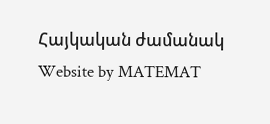Հայկական ժամանակ
Website by MATEMAT